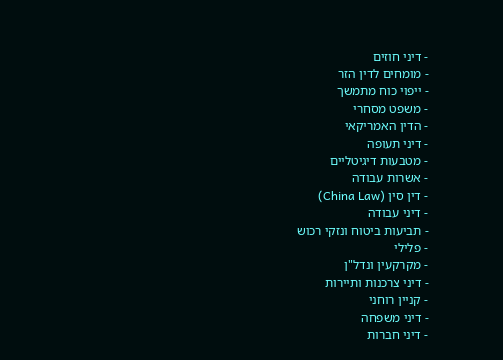- דיני חוזים
- מומחים לדין הזר
- ייפוי כוח מתמשך
- משפט מסחרי
- הדין האמריקאי
- דיני תעופה
- מטבעות דיגיטליים
- אשרות עבודה
- דין סין (China Law)
- דיני עבודה
- תביעות ביטוח ונזקי רכוש
- פלילי
- מקרקעין ונדל"ן
- דיני צרכנות ותיירות
- קניין רוחני
- דיני משפחה
- דיני חברות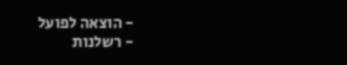- הוצאה לפועל
- רשלנות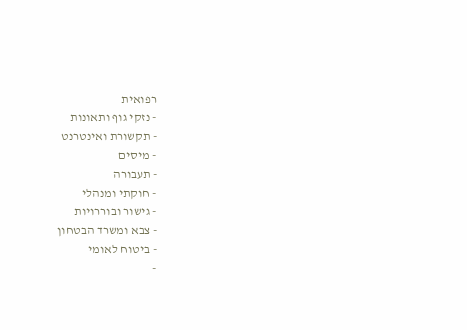רפואית
- נזקי גוף ותאונות
- תקשורת ואינטרנט
- מיסים
- תעבורה
- חוקתי ומנהלי
- גישור ובוררויות
- צבא ומשרד הבטחון
- ביטוח לאומי
-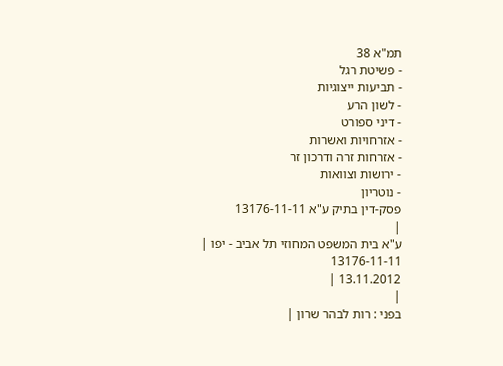תמ"א 38
- פשיטת רגל
- תביעות ייצוגיות
- לשון הרע
- דיני ספורט
- אזרחויות ואשרות
- אזרחות זרה ודרכון זר
- ירושות וצוואות
- נוטריון
פסק-דין בתיק ע"א 13176-11-11
|
ע"א בית המשפט המחוזי תל אביב - יפו |
13176-11-11
13.11.2012 |
|
בפני : רות לבהר שרון |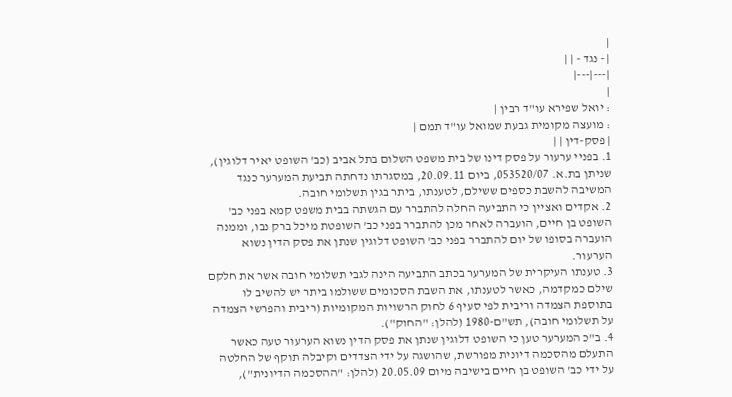|
| - נגד - | |
|---|---|
|
: יואל שפירא עו"ד רבין |
: מועצה מקומית גבעת שמואל עו"ד תמם |
| פסק-דין | |
1. בפניי ערעור על פסק דינו של בית משפט השלום בתל אביב (כב' השופט יאיר דלוגין), שניתן בת.א. 053520/07, ביום 20.09.11, במסגרתו נדחתה תביעת המערער כנגד המשיבה להשבת כספים ששילם, לטענתו, ביתר בגין תשלומי חובה.
2. אקדים ואציין כי התביעה החלה להתברר עם הגשתה בבית משפט קמא בפני כב' השופט בן חיים, הועברה לאחר מכן להתברר בפני כב' השופטת מיכל ברק נבו, וממנה הועברה בסופו של יום להתברר בפני כב' השופט דלוגין שנתן את פסק הדין נשוא הערעור.
3. טענתו העיקרית של המערער בכתב התביעה הינה לגבי תשלומי חובה אשר את חלקם שילם כמקדמה, כאשר לטענתו, את השבת הסכומים ששולמו ביתר יש להשיב לו בתוספת הצמדה וריבית לפי סעיף 6 לחוק הרשויות המקומיות (ריבית והפרשי הצמדה על תשלומי חובה), תש"ם-1980 (להלן: "החוק").
4. ב"כ המערער טען כי השופט דלוגין שנתן את פסק הדין נשוא הערעור טעה כאשר התעלם מהסכמה דיונית מפורשת, שהושגה על ידי הצדדים וקיבלה תוקף של החלטה על ידי כב' השופט בן חיים בישיבה מיום 20.05.09 (להלן: "ההסכמה הדיונית"),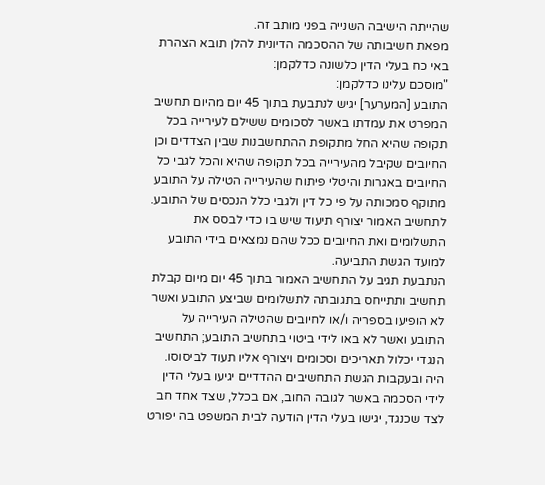שהייתה הישיבה השנייה בפני מותב זה.
מפאת חשיבותה של ההסכמה הדיונית להלן תובא הצהרת באי כח בעלי הדין כלשונה כדלקמן:
"מוסכם עלינו כדלקמן:
התובע [המערער] יגיש לנתבעת בתוך 45 יום מהיום תחשיב המפרט את עמדתו באשר לסכומים ששילם לעירייה בכל תקופה שהיא החל מתקופת ההתחשבנות שבין הצדדים וכן החיובים שקיבל מהעירייה בכל תקופה שהיא והכל לגבי כל החיובים באגרות והיטלי פיתוח שהעירייה הטילה על התובע מתוקף סמכותה על פי כל דין ולגבי כלל הנכסים של התובע. לתחשיב האמור יצורף תיעוד שיש בו כדי לבסס את התשלומים ואת החיובים ככל שהם נמצאים בידי התובע למועד הגשת התביעה.
הנתבעת תגיב על התחשיב האמור בתוך 45 יום מיום קבלת תחשיב ותתייחס בתגובתה לתשלומים שביצע התובע ואשר לא הופיעו בספריה ו/או לחיובים שהטילה העירייה על התובע ואשר לא באו לידי ביטוי בתחשיב התובע; התחשיב הנגדי יכלול תאריכים וסכומים ויצורף אליו תעוד לביסוסו.
היה ובעקבות הגשת התחשיבים ההדדיים יגיעו בעלי הדין לידי הסכמה באשר לגובה החוב, אם בכלל, שצד אחד חב לצד שכנגד, יגישו בעלי הדין הודעה לבית המשפט בה יפורט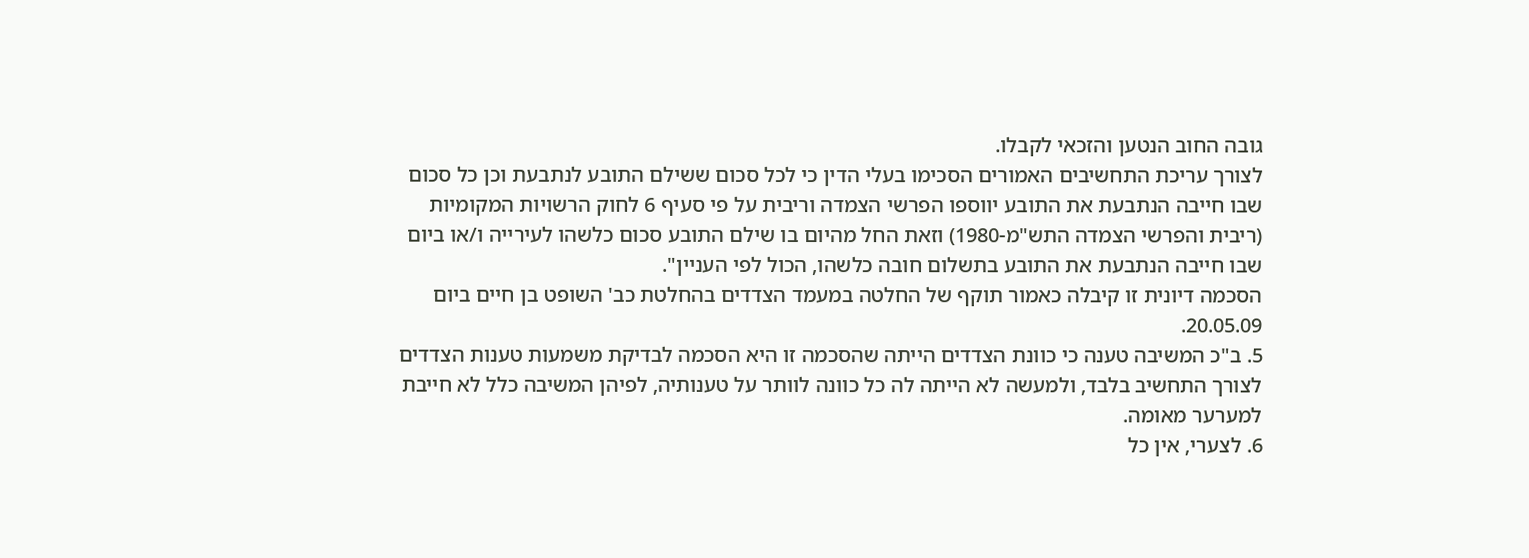גובה החוב הנטען והזכאי לקבלו.
לצורך עריכת התחשיבים האמורים הסכימו בעלי הדין כי לכל סכום ששילם התובע לנתבעת וכן כל סכום שבו חייבה הנתבעת את התובע יווספו הפרשי הצמדה וריבית על פי סעיף 6 לחוק הרשויות המקומיות (ריבית והפרשי הצמדה התש"מ-1980) וזאת החל מהיום בו שילם התובע סכום כלשהו לעירייה ו/או ביום שבו חייבה הנתבעת את התובע בתשלום חובה כלשהו, הכול לפי העניין".
הסכמה דיונית זו קיבלה כאמור תוקף של החלטה במעמד הצדדים בהחלטת כב' השופט בן חיים ביום 20.05.09.
5. ב"כ המשיבה טענה כי כוונת הצדדים הייתה שהסכמה זו היא הסכמה לבדיקת משמעות טענות הצדדים לצורך התחשיב בלבד, ולמעשה לא הייתה לה כל כוונה לוותר על טענותיה, לפיהן המשיבה כלל לא חייבת למערער מאומה.
6. לצערי, אין כל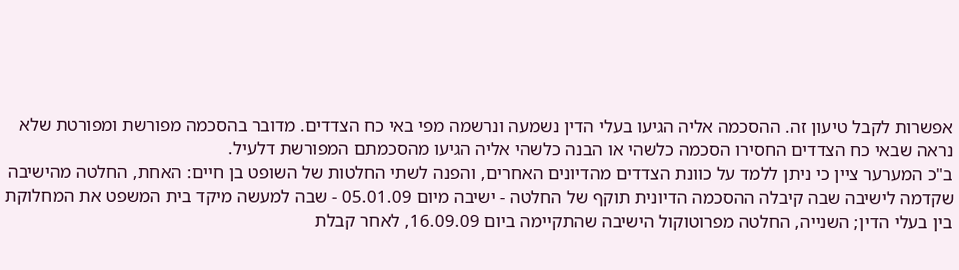אפשרות לקבל טיעון זה. ההסכמה אליה הגיעו בעלי הדין נשמעה ונרשמה מפי באי כח הצדדים. מדובר בהסכמה מפורשת ומפורטת שלא נראה שבאי כח הצדדים החסירו הסכמה כלשהי או הבנה כלשהי אליה הגיעו מהסכמתם המפורשת דלעיל.
ב"כ המערער ציין כי ניתן ללמד על כוונת הצדדים מהדיונים האחרים, והפנה לשתי החלטות של השופט בן חיים: האחת, החלטה מהישיבה שקדמה לישיבה שבה קיבלה ההסכמה הדיונית תוקף של החלטה - ישיבה מיום 05.01.09 - שבה למעשה מיקד בית המשפט את המחלוקת בין בעלי הדין; השנייה, החלטה מפרוטוקול הישיבה שהתקיימה ביום 16.09.09, לאחר קבלת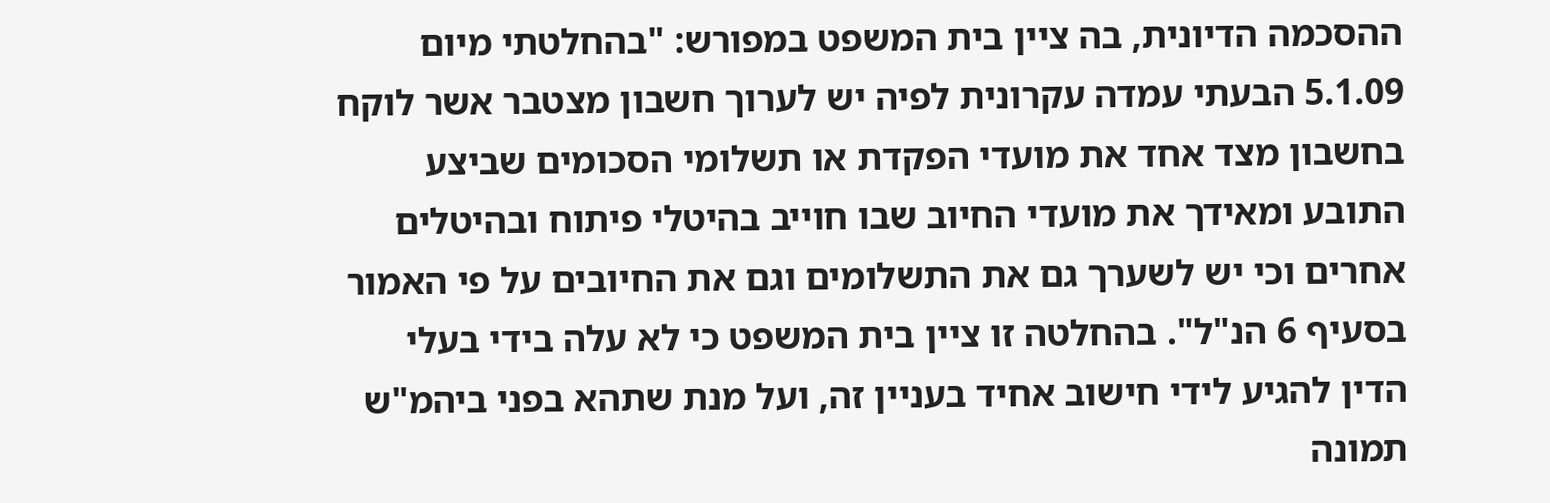ההסכמה הדיונית, בה ציין בית המשפט במפורש: "בהחלטתי מיום 5.1.09 הבעתי עמדה עקרונית לפיה יש לערוך חשבון מצטבר אשר לוקח בחשבון מצד אחד את מועדי הפקדת או תשלומי הסכומים שביצע התובע ומאידך את מועדי החיוב שבו חוייב בהיטלי פיתוח ובהיטלים אחרים וכי יש לשערך גם את התשלומים וגם את החיובים על פי האמור בסעיף 6 הנ"ל". בהחלטה זו ציין בית המשפט כי לא עלה בידי בעלי הדין להגיע לידי חישוב אחיד בעניין זה, ועל מנת שתהא בפני ביהמ"ש תמונה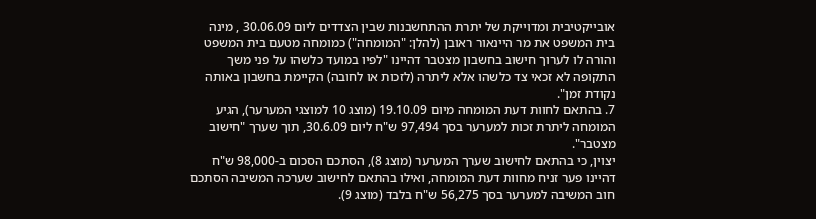אובייקטיבית ומדוייקת של יתרת ההתחשבנות שבין הצדדים ליום 30.06.09 , מינה בית המשפט את מר היינאור ראובן (להלן: "המומחה") כמומחה מטעם בית המשפט והורה לו לערוך חישוב בחשבון מצטבר דהיינו "לפיו במועד כלשהו על פני משך התקופה לא זכאי צד כלשהו אלא ליתרה (לזכות או לחובה) הקיימת בחשבון באותה נקודת זמן".
7. בהתאם לחוות דעת המומחה מיום 19.10.09 (מוצג 10 למוצגי המערער), הגיע המומחה ליתרת זכות למערער בסך 97,494 ש"ח ליום 30.6.09, תוך שערך "חישוב מצטבר".
יצוין, כי בהתאם לחישוב שערך המערער (מוצג 8), הסתכם הסכום ב-98,000 ש"ח דהיינו פער זניח מחוות דעת המומחה, ואילו בהתאם לחישוב שערכה המשיבה הסתכם חוב המשיבה למערער בסך 56,275 ש"ח בלבד (מוצג 9).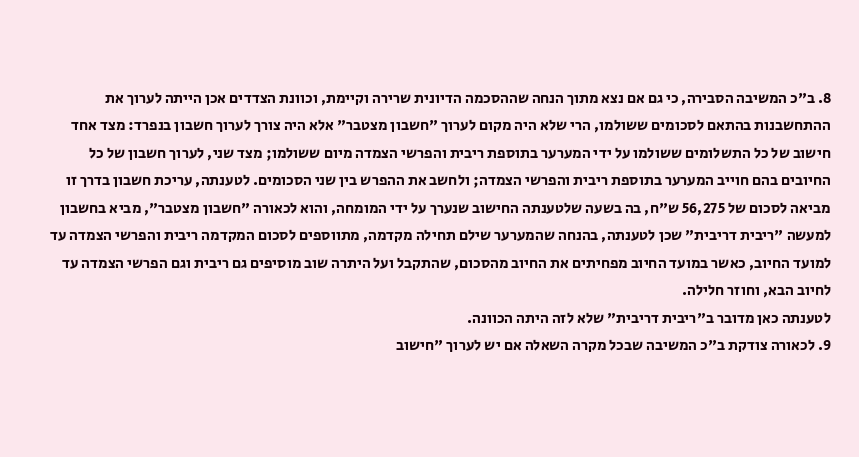8. ב"כ המשיבה הסבירה, כי גם אם נצא מתוך הנחה שההסכמה הדיונית שרירה וקיימת, וכוונת הצדדים אכן הייתה לערוך את ההתחשבנות בהתאם לסכומים ששולמו, הרי שלא היה מקום לערוך "חשבון מצטבר" אלא היה צורך לערוך חשבון בנפרד: מצד אחד חישוב של כל התשלומים ששולמו על ידי המערער בתוספת ריבית והפרשי הצמדה מיום ששולמו; מצד שני, לערוך חשבון של כל החיובים בהם חוייב המערער בתוספת ריבית והפרשי הצמדה; ולחשב את ההפרש בין שני הסכומים. לטענתה, עריכת חשבון בדרך זו מביאה לסכום של 56,275 ש"ח, בה בשעה שלטענתה החישוב שנערך על ידי המומחה, והוא לכאורה "חשבון מצטבר", מביא בחשבון למעשה "ריבית דריבית" שכן לטענתה, בהנחה שהמערער שילם תחילה מקדמה, מתווספים לסכום המקדמה ריבית והפרשי הצמדה עד למועד החיוב, כאשר במועד החיוב מפחיתים את החיוב מהסכום, שהתקבל ועל היתרה שוב מוסיפים גם ריבית וגם הפרשי הצמדה עד לחיוב הבא, וחוזר חלילה.
לטענתה כאן מדובר ב"ריבית דריבית" שלא לזה היתה הכוונה.
9. לכאורה צודקת ב"כ המשיבה שבכל מקרה השאלה אם יש לערוך "חישוב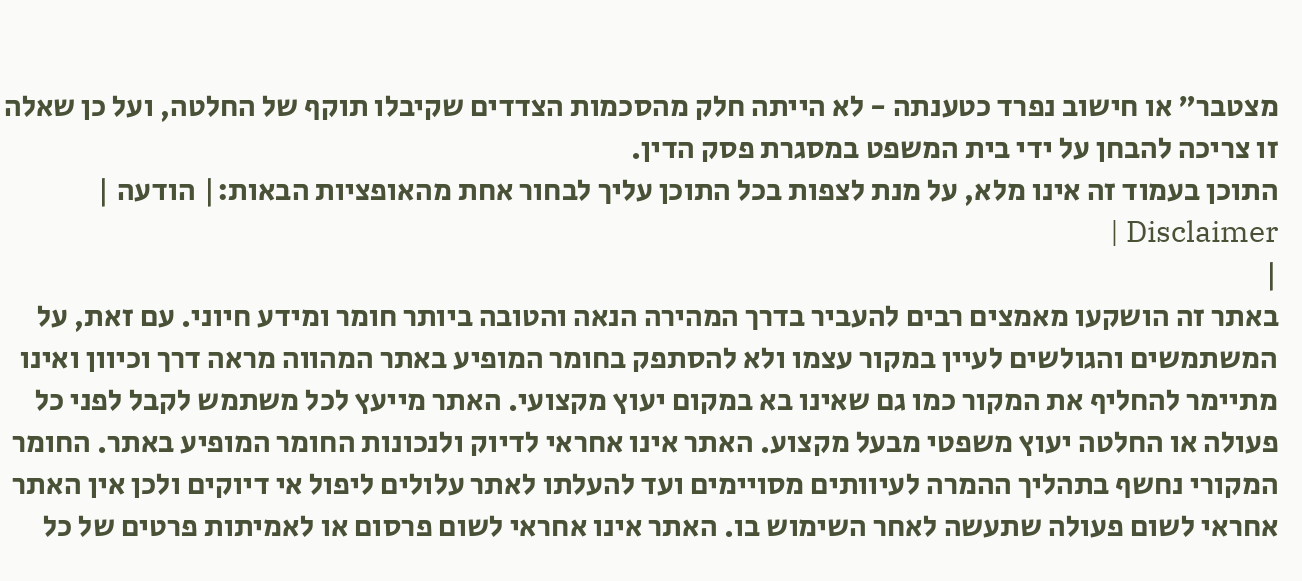מצטבר" או חישוב נפרד כטענתה - לא הייתה חלק מהסכמות הצדדים שקיבלו תוקף של החלטה, ועל כן שאלה זו צריכה להבחן על ידי בית המשפט במסגרת פסק הדין.
התוכן בעמוד זה אינו מלא, על מנת לצפות בכל התוכן עליך לבחור אחת מהאופציות הבאות:| הודעה | Disclaimer |
|
באתר זה הושקעו מאמצים רבים להעביר בדרך המהירה הנאה והטובה ביותר חומר ומידע חיוני. עם זאת, על המשתמשים והגולשים לעיין במקור עצמו ולא להסתפק בחומר המופיע באתר המהווה מראה דרך וכיוון ואינו מתיימר להחליף את המקור כמו גם שאינו בא במקום יעוץ מקצועי. האתר מייעץ לכל משתמש לקבל לפני כל פעולה או החלטה יעוץ משפטי מבעל מקצוע. האתר אינו אחראי לדיוק ולנכונות החומר המופיע באתר. החומר המקורי נחשף בתהליך ההמרה לעיוותים מסויימים ועד להעלתו לאתר עלולים ליפול אי דיוקים ולכן אין האתר אחראי לשום פעולה שתעשה לאחר השימוש בו. האתר אינו אחראי לשום פרסום או לאמיתות פרטים של כל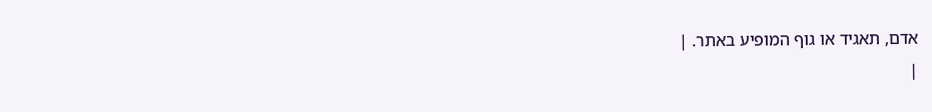אדם, תאגיד או גוף המופיע באתר. |
|